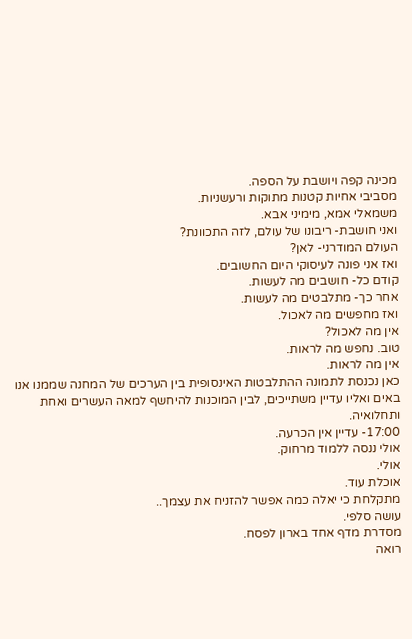מכינה קפה ויושבת על הספה.
מסביבי אחיות קטנות מתוקות ורעשניות.
משמאלי אמא, מימיני אבא.
ואני חושבת- ריבונו של עולם, לזה התכוונת?
העולם המודרני- לאן?
ואז אני פונה לעיסוקי היום החשובים.
קודם כל- חושבים מה לעשות.
אחר כך- מתלבטים מה לעשות.
ואז מחפשים מה לאכול.
אין מה לאכול?
טוב. נחפש מה לראות.
אין מה לראות.
כאן נכנסת לתמונה ההתלבטות האינסופית בין הערכים של המחנה שממנו אנו באים ואליו עדיין משתייכים, לבין המוכנות להיחשף למאה העשרים ואחת ותחלואיה.
17:00- עדיין אין הכרעה.
אולי ננסה ללמוד מרחוק.
אולי.
אוכלת עוד.
מתקלחת כי יאלה כמה אפשר להזניח את עצמך..
עושה סלפי.
מסדרת מדף אחד בארון לפסח.
רואה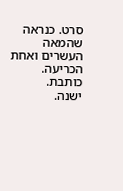סרט. כנראה שהמאה העשרים ואחת הכריעה.
כותבת.
ישנה.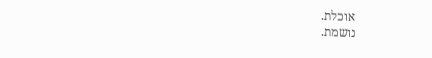אוכלת.
נושמת.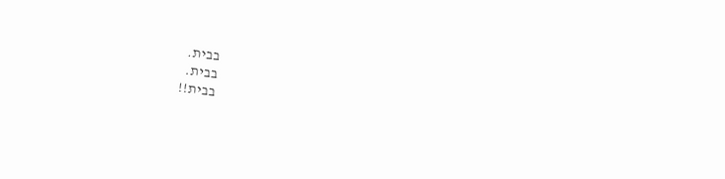בבית.
בבית.
בבית!!